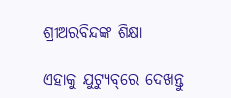ଶ୍ରୀଅରବିନ୍ଦଙ୍କ ଶିକ୍ଷା

ଏହାକୁ ଯୁଟ୍ୟୁବ୍‌ରେ ଦେଖନ୍ତୁ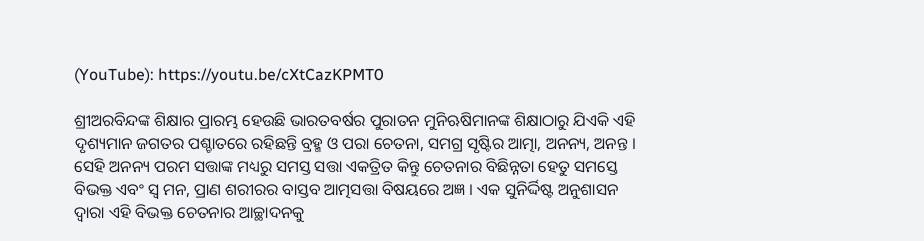(YouTube): https://youtu.be/cXtCazKPMT0

ଶ୍ରୀଅରବିନ୍ଦଙ୍କ ଶିକ୍ଷାର ପ୍ରାରମ୍ଭ ହେଉଛି ଭାରତବର୍ଷର ପୁରାତନ ମୁନିଋଷିମାନଙ୍କ ଶିକ୍ଷାଠାରୁ ଯିଏକି ଏହି ଦୃଶ୍ୟମାନ ଜଗତର ପଶ୍ଚାତରେ ରହିଛନ୍ତି ବ୍ରହ୍ମ ଓ ପରା ଚେତନା, ସମଗ୍ର ସୃଷ୍ଟିର ଆତ୍ମା, ଅନନ୍ୟ, ଅନନ୍ତ । ସେହି ଅନନ୍ୟ ପରମ ସତ୍ତାଙ୍କ ମଧ୍ୟରୁ ସମସ୍ତ ସତ୍ତା ଏକତ୍ରିତ କିନ୍ତୁ ଚେତନାର ବିଛିନ୍ନତା ହେତୁ ସମସ୍ତେ ବିଭକ୍ତ ଏବଂ ସ୍ଵ ମନ, ପ୍ରାଣ ଶରୀରର ବାସ୍ତବ ଆତ୍ମସତ୍ତା ବିଷୟରେ ଅଜ୍ଞ । ଏକ ସୁନିର୍ଦ୍ଦିଷ୍ଟ ଅନୁଶାସନ ଦ୍ୱାରା ଏହି ବିଭକ୍ତ ଚେତନାର ଆଚ୍ଛାଦନକୁ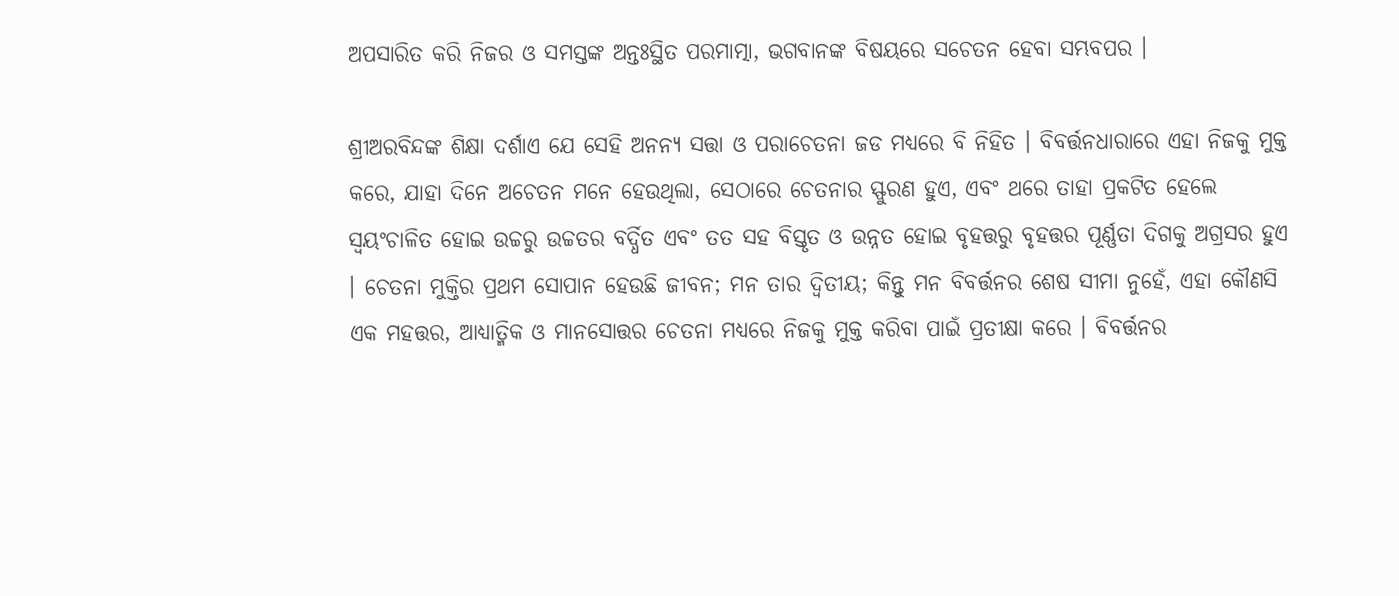ଅପସାରିତ କରି ନିଜର ଓ ସମସ୍ତଙ୍କ ଅନ୍ତଃସ୍ଥିତ ପରମାତ୍ମା, ଭଗବାନଙ୍କ ବିଷୟରେ ସଚେତନ ହେବା ସମ୍ଭବପର ।

ଶ୍ରୀଅରବିନ୍ଦଙ୍କ ଶିକ୍ଷା ଦର୍ଶାଏ ଯେ ସେହି ଅନନ୍ୟ ସତ୍ତା ଓ ପରାଚେତନା ଜଡ ମଧ୍ୟରେ ବି ନିହିତ । ବିବର୍ତ୍ତନଧାରାରେ ଏହା ନିଜକୁ ମୁକ୍ତ କରେ, ଯାହା ଦିନେ ଅଚେତନ ମନେ ହେଉଥିଲା, ସେଠାରେ ଚେତନାର ସ୍ଫୁରଣ ହୁଏ, ଏବଂ ଥରେ ତାହା ପ୍ରକଟିତ ହେଲେ ସ୍ୱୟଂଚାଳିତ ହୋଇ ଉଚ୍ଚରୁ ଉଚ୍ଚତର ବର୍ଦ୍ଧିତ ଏବଂ ତତ ସହ ବିସ୍ତୃତ ଓ ଉନ୍ନତ ହୋଇ ବୃହତ୍ତରୁ ବୃହତ୍ତର ପୂର୍ଣ୍ଣତା ଦିଗକୁ ଅଗ୍ରସର ହୁଏ । ଚେତନା ମୁକ୍ତିର ପ୍ରଥମ ସୋପାନ ହେଉଛି ଜୀବନ; ମନ ତାର ଦ୍ଵିତୀୟ; କିନ୍ତୁ ମନ ବିବର୍ତ୍ତନର ଶେଷ ସୀମା ନୁହେଁ, ଏହା କୌଣସି ଏକ ମହତ୍ତର, ଆଧ୍ୟାତ୍ମିକ ଓ ମାନସୋତ୍ତର ଚେତନା ମଧ୍ୟରେ ନିଜକୁ ମୁକ୍ତ କରିବା ପାଇଁ ପ୍ରତୀକ୍ଷା କରେ । ବିବର୍ତ୍ତନର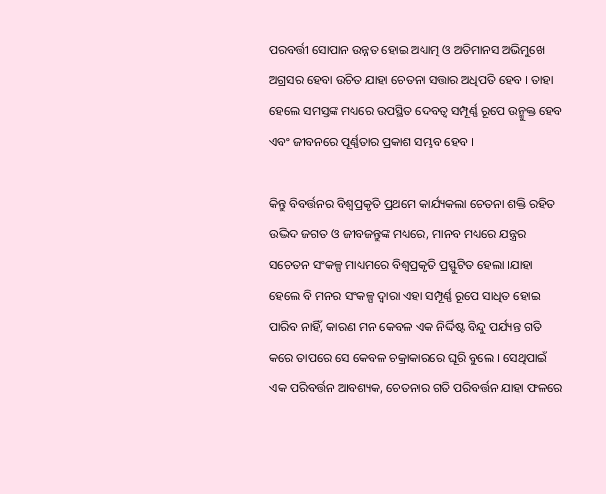ପରବର୍ତ୍ତୀ ସୋପାନ ଉନ୍ନତ ହୋଇ ଅଧ୍ୟାତ୍ମ ଓ ଅତିମାନସ ଅଭିମୁଖେ ଅଗ୍ରସର ହେବା ଉଚିତ ଯାହା ଚେତନା ସତ୍ତାର ଅଧିପତି ହେବ । ତାହା ହେଲେ ସମସ୍ତଙ୍କ ମଧ୍ୟରେ ଉପସ୍ଥିତ ଦେବତ୍ୱ ସମ୍ପୂର୍ଣ୍ଣ ରୂପେ ଉନ୍ମୁକ୍ତ ହେବ ଏବଂ ଜୀବନରେ ପୂର୍ଣ୍ଣତାର ପ୍ରକାଶ ସମ୍ଭବ ହେବ ।

କିନ୍ତୁ ବିବର୍ତ୍ତନର ବିଶ୍ୱପ୍ରକୃତି ପ୍ରଥମେ କାର୍ଯ୍ୟକଲା ଚେତନା ଶକ୍ତି ରହିତ ଉଦ୍ଭିଦ ଜଗତ ଓ ଜୀବଜନ୍ତୁଙ୍କ ମଧ୍ୟରେ, ମାନବ ମଧ୍ୟରେ ଯନ୍ତ୍ରର ସଚେତନ ସଂକଳ୍ପ ମାଧ୍ୟମରେ ବିଶ୍ୱପ୍ରକୃତି ପ୍ରସ୍ଫୁଟିତ ହେଲା ।ଯାହା ହେଲେ ବି ମନର ସଂକଳ୍ପ ଦ୍ୱାରା ଏହା ସମ୍ପୂର୍ଣ୍ଣ ରୂପେ ସାଧିତ ହୋଇ ପାରିବ ନାହିଁ, କାରଣ ମନ କେବଳ ଏକ ନିର୍ଦ୍ଦିଷ୍ଟ ବିନ୍ଦୁ ପର୍ଯ୍ୟନ୍ତ ଗତି କରେ ତାପରେ ସେ କେବଳ ଚକ୍ରାକାରରେ ଘୂରି ବୁଲେ । ସେଥିପାଇଁ ଏକ ପରିବର୍ତ୍ତନ ଆବଶ୍ୟକ, ଚେତନାର ଗତି ପରିବର୍ତ୍ତନ ଯାହା ଫଳରେ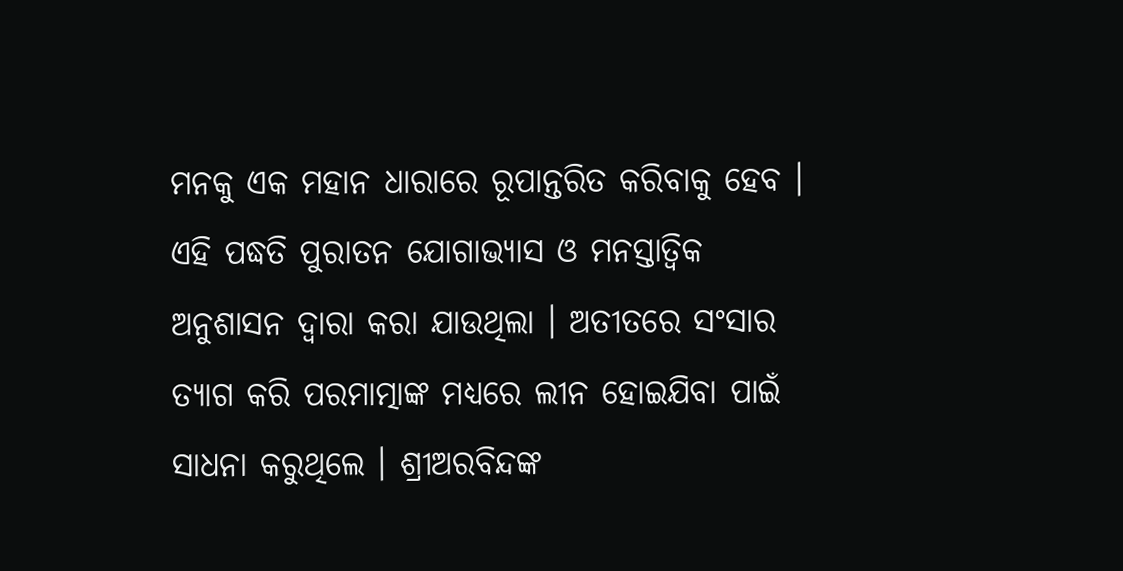ମନକୁ ଏକ ମହାନ ଧାରାରେ ରୂପାନ୍ତରିତ କରିବାକୁ ହେବ । ଏହି ପଦ୍ଧତି ପୁରାତନ ଯୋଗାଭ୍ୟାସ ଓ ମନସ୍ତାତ୍ୱିକ ଅନୁଶାସନ ଦ୍ୱାରା କରା ଯାଉଥିଲା । ଅତୀତରେ ସଂସାର ତ୍ୟାଗ କରି ପରମାତ୍ମାଙ୍କ ମଧ୍ୟରେ ଲୀନ ହୋଇଯିବା ପାଇଁ ସାଧନା କରୁଥିଲେ । ଶ୍ରୀଅରବିନ୍ଦଙ୍କ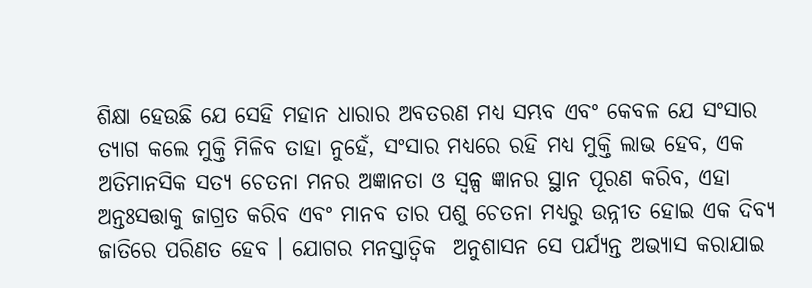ଶିକ୍ଷା ହେଉଛି ଯେ ସେହି ମହାନ ଧାରାର ଅବତରଣ ମଧ୍ୟ ସମ୍ଭବ ଏବଂ କେବଳ ଯେ ସଂସାର ତ୍ୟାଗ କଲେ ମୁକ୍ତି ମିଳିବ ତାହା ନୁହେଁ, ସଂସାର ମଧ୍ୟରେ ରହି ମଧ୍ୟ ମୁକ୍ତି ଲାଭ ହେବ, ଏକ ଅତିମାନସିକ ସତ୍ୟ ଚେତନା ମନର ଅଜ୍ଞାନତା ଓ ସ୍ୱଳ୍ପ ଜ୍ଞାନର ସ୍ଥାନ ପୂରଣ କରିବ, ଏହା ଅନ୍ତଃସତ୍ତାକୁ ଜାଗ୍ରତ କରିବ ଏବଂ ମାନବ ତାର ପଶୁ ଚେତନା ମଧ୍ୟରୁ ଉନ୍ନୀତ ହୋଇ ଏକ ଦିବ୍ୟ ଜାତିରେ ପରିଣତ ହେବ । ଯୋଗର ମନସ୍ତାତ୍ୱିକ  ଅନୁଶାସନ ସେ ପର୍ଯ୍ୟନ୍ତ ଅଭ୍ୟାସ କରାଯାଇ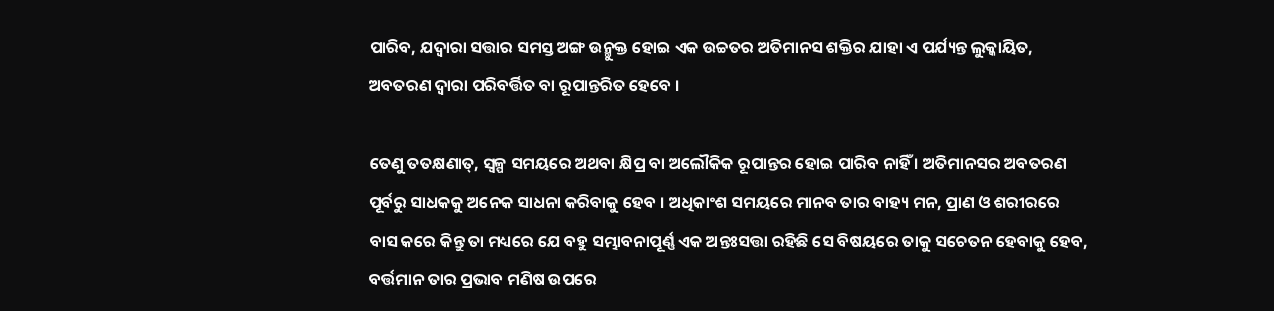ପାରିବ, ଯଦ୍ୱାରା ସତ୍ତାର ସମସ୍ତ ଅଙ୍ଗ ଉନ୍ମୁକ୍ତ ହୋଇ ଏକ ଉଚ୍ଚତର ଅତିମାନସ ଶକ୍ତିର ଯାହା ଏ ପର୍ଯ୍ୟନ୍ତ ଲୁକ୍କାୟିତ, ଅବତରଣ ଦ୍ୱାରା ପରିବର୍ତ୍ତିତ ବା ରୂପାନ୍ତରିତ ହେବେ ।

ତେଣୁ ତତକ୍ଷଣାତ୍, ସ୍ୱଳ୍ପ ସମୟରେ ଅଥବା କ୍ଷିପ୍ର ବା ଅଲୌକିକ ରୂପାନ୍ତର ହୋଇ ପାରିବ ନାହିଁ । ଅତିମାନସର ଅବତରଣ ପୂର୍ବରୁ ସାଧକକୁ ଅନେକ ସାଧନା କରିବାକୁ ହେବ । ଅଧିକାଂଶ ସମୟରେ ମାନବ ତାର ବାହ୍ୟ ମନ, ପ୍ରାଣ ଓ ଶରୀରରେ ବାସ କରେ କିନ୍ତୁ ତା ମଧ୍ୟରେ ଯେ ବହୁ ସମ୍ଭାବନାପୂର୍ଣ୍ଣ ଏକ ଅନ୍ତଃସତ୍ତା ରହିଛି ସେ ବିଷୟରେ ତାକୁ ସଚେତନ ହେବାକୁ ହେବ, ବର୍ତ୍ତମାନ ତାର ପ୍ରଭାବ ମଣିଷ ଉପରେ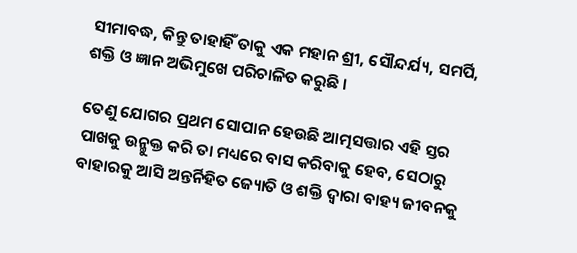ସୀମାବଦ୍ଧ, କିନ୍ତୁ ତାହାହିଁ ତାକୁ ଏକ ମହାନ ଶ୍ରୀ, ସୌନ୍ଦର୍ଯ୍ୟ, ସମର୍ପି, ଶକ୍ତି ଓ ଜ୍ଞାନ ଅଭିମୁଖେ ପରିଚାଳିତ କରୁଛି ।

ତେଣୁ ଯୋଗର ପ୍ରଥମ ସୋପାନ ହେଉଛି ଆତ୍ମସତ୍ତାର ଏହି ସ୍ତର ପାଖକୁ ଉନ୍ମୁକ୍ତ କରି ତା ମଧ୍ୟରେ ବାସ କରିବାକୁ ହେବ, ସେଠାରୁ ବାହାରକୁ ଆସି ଅନ୍ତର୍ନିହିତ ଜ୍ୟୋତି ଓ ଶକ୍ତି ଦ୍ୱାରା ବାହ୍ୟ ଜୀବନକୁ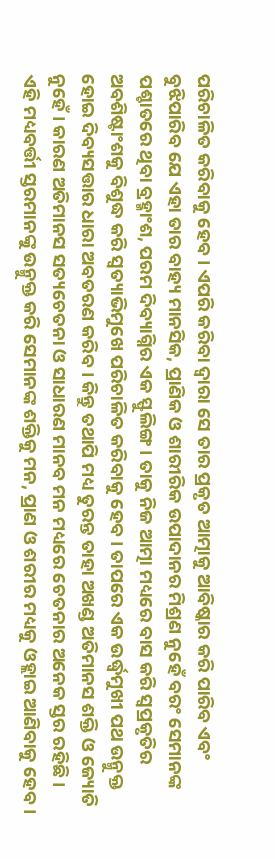ପରିଚାଳିତ କରିବାକୁ ହେବ । ଏପରି କରିବା ଦ୍ୱାରା ସେ ତାର ପ୍ରକୃତ ଆତ୍ମାକୁ ଆବିଷ୍କାର କରି ପାରିବ ଏବଂ ବୁଝିପାରିବ ଯେ ଏହା ତାର ବାହ୍ୟ ମାନସିକ, ପ୍ରାଣିକ ଓ ଶାରୀରିକ ଉପାଦାନର ମିଶ୍ରଣ ନୁହେଁ ବରଂ ସେମାନଙ୍କ ପଶ୍ଚାତରେ ଥିବା ବ୍ରହ୍ମାଂଶ, ପରମ ଦିବ୍ୟାଗ୍ନିର ଏକ ସ୍ଫୁଲିଙ୍ଗ । ତାକୁ ନିଜ ଆତ୍ମା ମଧ୍ୟରେ ବାସ କରି ସ୍ଵପ୍ରକୃତିର ଅବଶିଷ୍ଟାଂଶକୁ ବିଶୁଦ୍ଧ କରି ସ୍ଵତ୍ୟାଭିମୁଖେ ପରିଚାଳିତ କରିବାକୁ ହେବ । ତାପରେ ଏକ ଉର୍ଦ୍ଧ୍ୱମୁଖୀ ପଥ ଉନ୍ମୁକ୍ତ ହୋଇ ଦିବ୍ୟସତ୍ତାର ଧାରା ଅବତରଣ କରିବ । କିନ୍ତୁ ତଥାପି ମଧ୍ୟ ତୁରନ୍ତ ତାହା ଅଖଣ୍ଡ ଅତିମାନସ ଶକ୍ତି ଓ ଜ୍ୟୋତି ନୁହେଁ । କାରଣ ଅତିମାନସ ସତ୍ୟଚେତନା ଓ ସାଧାରଣ ମାନବ ମନ ମଧ୍ୟରେ ଚେତନାର ଅନେକ ସ୍ତର ରହିଛି । ଏହି ମଧ୍ୟବର୍ତ୍ତୀ ସ୍ତରମାନଙ୍କୁ ଉନ୍ମୁକ୍ତ କରି ସେମାନଙ୍କ ଶକ୍ତିକୁ ମନ, ପ୍ରାଣ ଓ ଶରୀର ମଧ୍ୟକୁ ଓହ୍ଲାଇ ଆଣିବାକୁ ହେବ ।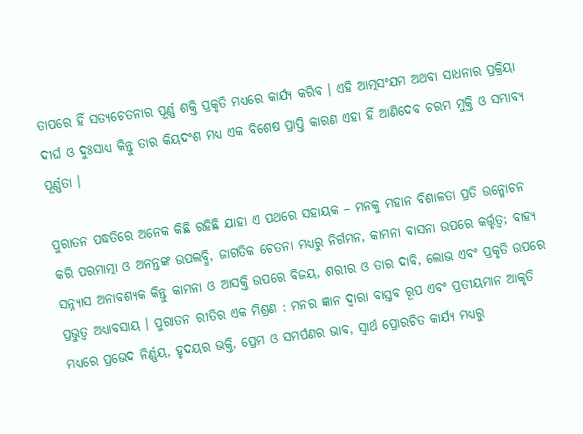ତାପରେ ହିଁ ସତ୍ୟଚେତନାର ପୂର୍ଣ୍ଣ ଶକ୍ତି ପ୍ରକୃତି ମଧ୍ୟରେ କାର୍ଯ୍ୟ କରିବ । ଏହି ଆତ୍ମସଂଯମ ଅଥବା ସାଧନାର ପ୍ରକ୍ରିୟା ଦୀର୍ଘ ଓ ଦୁଃସାଧ୍ୟ କିନ୍ତୁ ତାର କିୟଦଂଶ ମଧ୍ୟ ଏକ ବିଶେଷ ପ୍ରାପ୍ତି କାରଣ ଏହା ହିଁ ଆଣିଦେବ ଚରମ ମୁକ୍ତି ଓ ସମ୍ଭାବ୍ୟ  ପୂର୍ଣ୍ଣତା ।

ପୁରାତନ ପଦ୍ଧତିରେ ଅନେକ କିଛି ରହିଛି ଯାହା ଏ ପଥରେ ସହାୟକ – ମନକୁ ମହାନ ବିଶାଳତା ପ୍ରତି ଉନ୍ମୋଚନ କରି ପରମାତ୍ମା ଓ ଅନନ୍ତଙ୍କ ଉପଲବ୍ଧି, ଜାଗତିକ ଚେତନା ମଧ୍ୟରୁ ନିର୍ଗମନ, କାମନା ବାସନା ଉପରେ କର୍ତ୍ତୃତ୍ୱ; ବାହ୍ୟ ସନ୍ନ୍ୟାସ ଅନାବଶ୍ୟକ କିନ୍ତୁ କାମନା ଓ ଆସକ୍ତି ଉପରେ ବିଜୟ, ଶରୀର ଓ ତାର ଦାବି, ଲୋଭ ଏବଂ ପ୍ରକୃତି ଉପରେ ପ୍ରଭୁତ୍ୱ ଅଧ୍ୟାବସାୟ । ପୁରାତନ ରୀତିର ଏକ ମିଶ୍ରଣ : ମନର ଜ୍ଞାନ ଦ୍ୱାରା ବାସ୍ତବ ରୂପ ଏବଂ ପ୍ରତୀୟମାନ ଆକୃତି ମଧ୍ୟରେ ପ୍ରଭେଦ ନିର୍ଣ୍ଣୟ, ହୃଦୟର ଭକ୍ତି, ପ୍ରେମ ଓ ସମର୍ପଣର ଭାବ, ସ୍ୱାର୍ଥ ପ୍ରୋରଚିତ କାର୍ଯ୍ୟ ମଧ୍ୟରୁ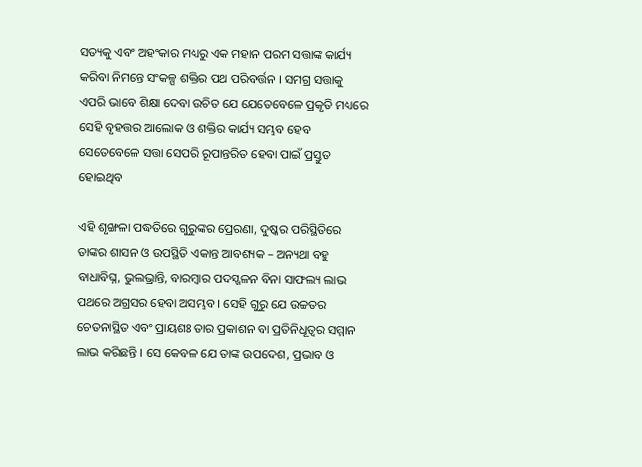ସତ୍ୟକୁ ଏବଂ ଅହଂକାର ମଧ୍ୟରୁ ଏକ ମହାନ ପରମ ସତ୍ତାଙ୍କ କାର୍ଯ୍ୟ କରିବା ନିମନ୍ତେ ସଂକଳ୍ପ ଶକ୍ତିର ପଥ ପରିବର୍ତ୍ତନ । ସମଗ୍ର ସତ୍ତାକୁ ଏପରି ଭାବେ ଶିକ୍ଷା ଦେବା ଉଚିତ ଯେ ଯେତେବେଳେ ପ୍ରକୃତି ମଧ୍ୟରେ ସେହି ବୃହତ୍ତର ଆଲୋକ ଓ ଶକ୍ତିର କାର୍ଯ୍ୟ ସମ୍ଭବ ହେବ ସେତେବେଳେ ସତ୍ତା ସେପରି ରୂପାନ୍ତରିତ ହେବା ପାଇଁ ପ୍ରସ୍ତୁତ ହୋଇଥିବ

ଏହି ଶୃଙ୍ଖଳା ପଦ୍ଧତିରେ ଗୁରୁଙ୍କର ପ୍ରେରଣା, ଦୁଷ୍କର ପରିସ୍ଥିତିରେ ତାଙ୍କର ଶାସନ ଓ ଉପସ୍ଥିତି ଏକାନ୍ତ ଆବଶ୍ୟକ – ଅନ୍ୟଥା ବହୁ ବାଧାବିଘ୍ନ, ଭୁଲଭ୍ରାନ୍ତି, ବାରମ୍ବାର ପଦସ୍ଖଳନ ବିନା ସାଫଲ୍ୟ ଲାଭ ପଥରେ ଅଗ୍ରସର ହେବା ଅସମ୍ଭବ । ସେହି ଗୁରୁ ଯେ ଉଚ୍ଚତର ଚେତନାସ୍ଥିତ ଏବଂ ପ୍ରାୟଶଃ ତାର ପ୍ରକାଶନ ବା ପ୍ରତିନିଧୂତ୍ଵର ସମ୍ମାନ ଲାଭ କରିଛନ୍ତି । ସେ କେବଳ ଯେ ତାଙ୍କ ଉପଦେଶ, ପ୍ରଭାବ ଓ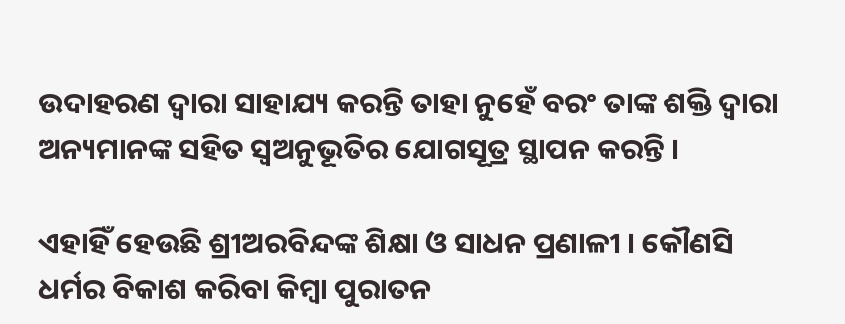ଉଦାହରଣ ଦ୍ଵାରା ସାହାଯ୍ୟ କରନ୍ତି ତାହା ନୁହେଁ ବରଂ ତାଙ୍କ ଶକ୍ତି ଦ୍ଵାରା ଅନ୍ୟମାନଙ୍କ ସହିତ ସ୍ଵଅନୁଭୂତିର ଯୋଗସୂତ୍ର ସ୍ଥାପନ କରନ୍ତି ।

ଏହାହିଁ ହେଉଛି ଶ୍ରୀଅରବିନ୍ଦଙ୍କ ଶିକ୍ଷା ଓ ସାଧନ ପ୍ରଣାଳୀ । କୌଣସି ଧର୍ମର ବିକାଶ କରିବା କିମ୍ବା ପୁରାତନ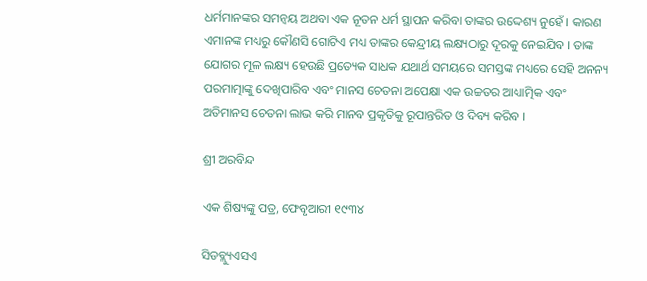ଧର୍ମମାନଙ୍କର ସମନ୍ଵୟ ଅଥବା ଏକ ନୂତନ ଧର୍ମ ସ୍ଥାପନ କରିବା ତାଙ୍କର ଉଦ୍ଦେଶ୍ୟ ନୁହେଁ । କାରଣ ଏମାନଙ୍କ ମଧ୍ୟରୁ କୌଣସି ଗୋଟିଏ ମଧ୍ୟ ତାଙ୍କର କେନ୍ଦ୍ରୀୟ ଲକ୍ଷ୍ୟଠାରୁ ଦୂରକୁ ନେଇଯିବ । ତାଙ୍କ ଯୋଗର ମୂଳ ଲକ୍ଷ୍ୟ ହେଉଛି ପ୍ରତ୍ୟେକ ସାଧକ ଯଥାର୍ଥ ସମୟରେ ସମସ୍ତଙ୍କ ମଧ୍ୟରେ ସେହି ଅନନ୍ୟ ପରମାତ୍ମାଙ୍କୁ ଦେଖିପାରିବ ଏବଂ ମାନସ ଚେତନା ଅପେକ୍ଷା ଏକ ଉଚ୍ଚତର ଆଧ୍ୟାତ୍ମିକ ଏବଂ ଅତିମାନସ ଚେତନା ଲାଭ କରି ମାନବ ପ୍ରକୃତିକୁ ରୂପାନ୍ତରିତ ଓ ଦିବ୍ୟ କରିବ ।

ଶ୍ରୀ ଅରବିନ୍ଦ

ଏକ ଶିଷ୍ୟଙ୍କୁ ପତ୍ର, ଫେବୃଆରୀ ୧୯୩୪

ସିଡବ୍ଲ୍ୟୁଏସଏ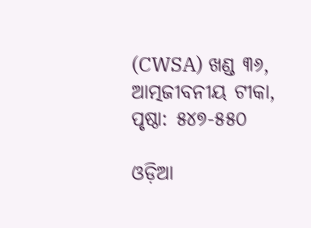(CWSA) ଖଣ୍ଡ ୩୬, ଆତ୍ମଜୀବନୀୟ ଟୀକା, ପୃଷ୍ଠା: ୫୪୭-୫୫୦

ଓଡ଼ିଆ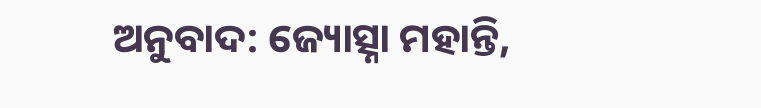ଅନୁବାଦ: ଜ୍ୟୋତ୍ସ୍ନା ମହାନ୍ତି,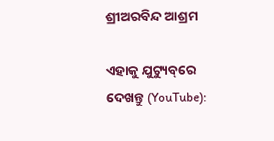ଶ୍ରୀଅରବିନ୍ଦ ଆଶ୍ରମ

ଏହାକୁ ଯୁଟ୍ୟୁବ୍‌ରେ ଦେଖନ୍ତୁ (YouTube):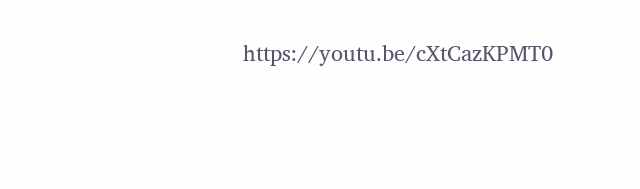https://youtu.be/cXtCazKPMT0